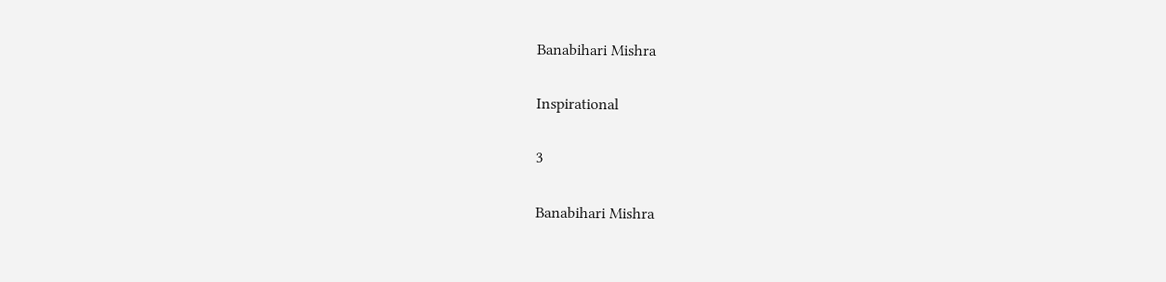Banabihari Mishra

Inspirational

3

Banabihari Mishra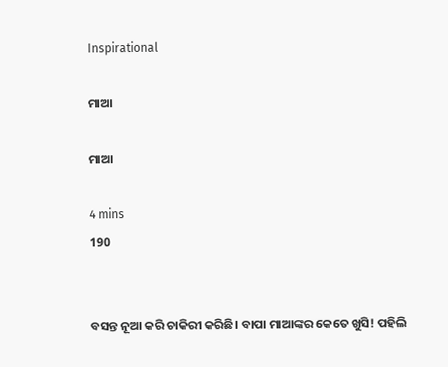Inspirational

ମାଆ

ମାଆ

4 mins
190


ବସନ୍ତ ନୂଆ କରି ଚାକିରୀ କରିଛି। ବାପା ମାଆଙ୍କର କେତେ ଖୁସି! ପହିଲି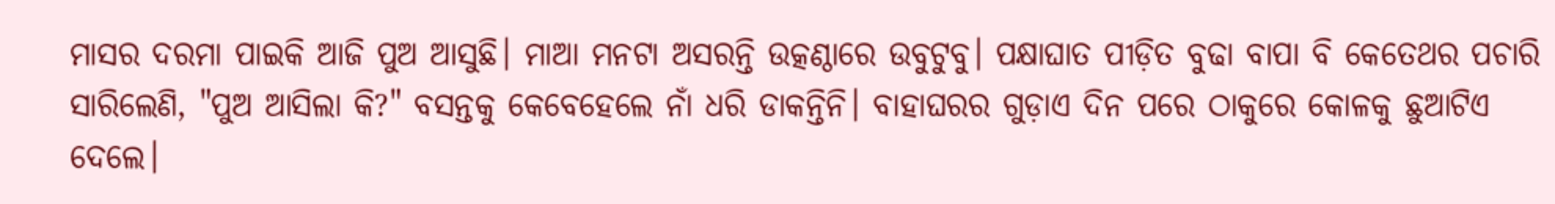ମାସର ଦରମା ପାଇକି ଆଜି ପୁଅ ଆସୁଛି। ମାଆ ମନଟା ଅସରନ୍ତି ଉତ୍କଣ୍ଠାରେ ଉବୁଟୁବୁ। ପକ୍ଷାଘାତ ପୀଡ଼ିତ ବୁଢା ବାପା ବି କେତେଥର ପଚାରି ସାରିଲେଣି, "ପୁଅ ଆସିଲା କି?" ବସନ୍ତକୁ କେବେହେଲେ ନାଁ ଧରି ଡାକନ୍ତିନି। ବାହାଘରର ଗୁଡ଼ାଏ ଦିନ ପରେ ଠାକୁରେ କୋଳକୁ ଛୁଆଟିଏ ଦେଲେ।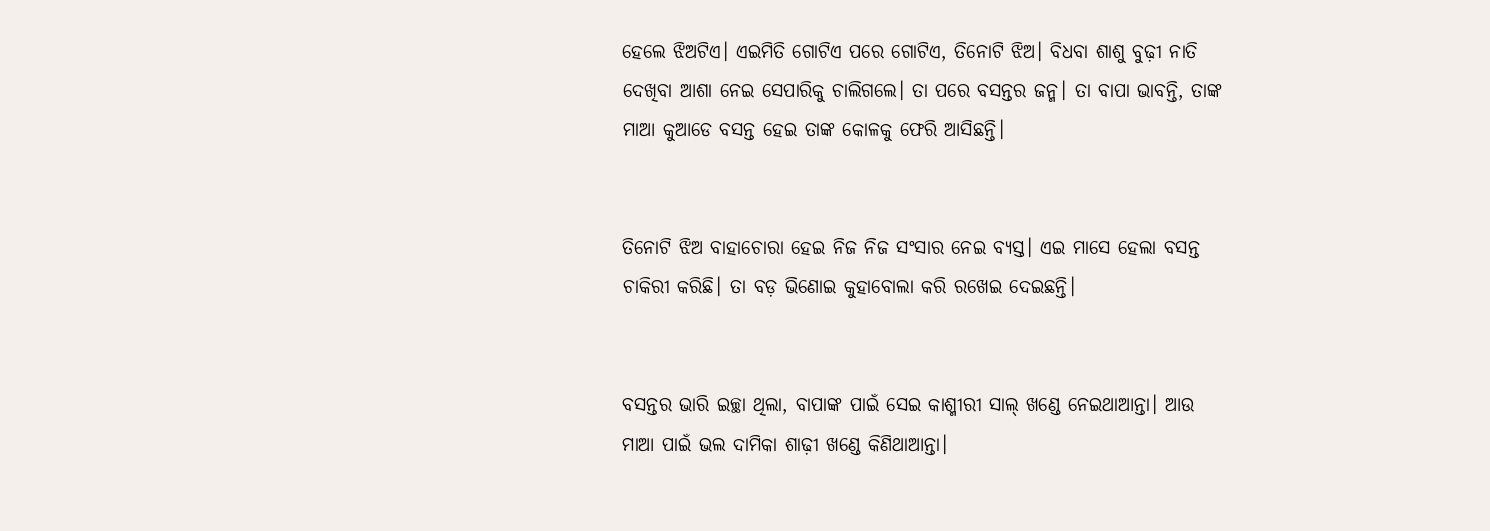ହେଲେ ଝିଅଟିଏ। ଏଇମିତି ଗୋଟିଏ ପରେ ଗୋଟିଏ, ତିନୋଟି ଝିଅ। ବିଧବା ଶାଶୁ ବୁଢ଼ୀ ନାତି ଦେଖିବା ଆଶା ନେଇ ସେପାରିକୁ ଚାଲିଗଲେ। ତା ପରେ ବସନ୍ତର ଜନ୍ମ। ତା ବାପା ଭାବନ୍ତି, ତାଙ୍କ ମାଆ କୁଆଡେ ବସନ୍ତ ହେଇ ତାଙ୍କ କୋଳକୁ ଫେରି ଆସିଛନ୍ତି।


ତିନୋଟି ଝିଅ ବାହାଚୋରା ହେଇ ନିଜ ନିଜ ସଂସାର ନେଇ ବ୍ୟସ୍ତ। ଏଇ ମାସେ ହେଲା ବସନ୍ତ ଚାକିରୀ କରିଛି। ତା ବଡ଼ ଭିଣୋଇ କୁହାବୋଲା କରି ରଖେଇ ଦେଇଛନ୍ତି।


ବସନ୍ତର ଭାରି ଇଚ୍ଛା ଥିଲା, ବାପାଙ୍କ ପାଇଁ ସେଇ କାଶ୍ମୀରୀ ସାଲ୍ ଖଣ୍ଡେ ନେଇଥାଆନ୍ତା। ଆଉ ମାଆ ପାଇଁ ଭଲ ଦାମିକା ଶାଢ଼ୀ ଖଣ୍ଡେ କିଣିଥାଆନ୍ତା।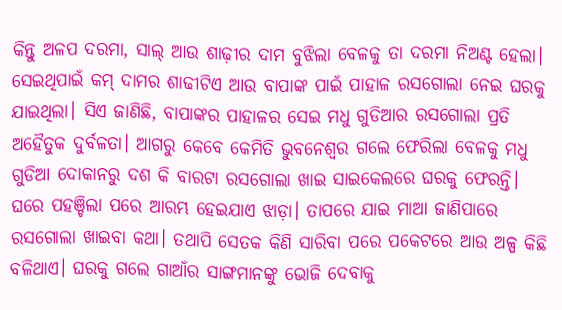କିନ୍ତୁ ଅଳପ ଦରମା, ସାଲ୍ ଆଉ ଶାଢ଼ୀର ଦାମ ବୁଝିଲା ବେଳକୁ ତା ଦରମା ନିଅଣ୍ଟ ହେଲା। ସେଇଥିପାଇଁ କମ୍ ଦାମର ଶାଢୀଟିଏ ଆଉ ବାପାଙ୍କ ପାଇଁ ପାହାଳ ରସଗୋଲା ନେଇ ଘରକୁ ଯାଇଥିଲା। ସିଏ ଜାଣିଛି, ବାପାଙ୍କର ପାହାଳର ସେଇ ମଧୁ ଗୁଡିଆର ରସଗୋଲା ପ୍ରତି ଅହୈତୁକ ଦୁର୍ବଳତା। ଆଗରୁ କେବେ କେମିତି ଭୁବନେଶ୍ୱର ଗଲେ ଫେରିଲା ବେଳକୁ ମଧୁ ଗୁଡିଆ ଦୋକାନରୁ ଦଶ କି ବାରଟା ରସଗୋଲା ଖାଇ ସାଇକେଲରେ ଘରକୁ ଫେରନ୍ତି। ଘରେ ପହଞ୍ଚିଲା ପରେ ଆରମ୍ଭ ହେଇଯାଏ ଝାଡ଼ା। ତାପରେ ଯାଇ ମାଆ ଜାଣିପାରେ ରସଗୋଲା ଖାଇବା କଥା। ତଥାପି ସେତକ କିଣି ସାରିବା ପରେ ପକେଟରେ ଆଉ ଅଳ୍ପ କିଛି ବଳିଥାଏ। ଘରକୁ ଗଲେ ଗାଆଁର ସାଙ୍ଗମାନଙ୍କୁ ଭୋଜି ଦେବାକୁ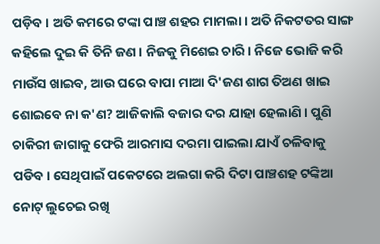ପଡ଼ିବ। ଅତି କମରେ ଟଙ୍କା ପାଞ୍ଚ ଶହର ମାମଲା। ଅତି ନିକଟତର ସାଙ୍ଗ କହିଲେ ଦୁଇ କି ତିନି ଜଣ। ନିଜକୁ ମିଶେଇ ଚାରି। ନିଜେ ଭୋଜି କରି ମାଉଁସ ଖାଇବ, ଆଉ ଘରେ ବାପା ମାଆ ଦି'ଜଣ ଶାଗ ତିଅଣ ଖାଇ ଶୋଇବେ ନା କ'ଣ? ଆଜିକାଲି ବଜାର ଦର ଯାହା ହେଲାଣି। ପୁଣି ଚାକିରୀ ଜାଗାକୁ ଫେରି ଆରମାସ ଦରମା ପାଇଲା ଯାଏଁ ଚଳିବାକୁ ପଡିବ। ସେଥିପାଇଁ ପକେଟରେ ଅଲଗା କରି ଦିଟା ପାଞ୍ଚଶହ ଟଙ୍କିଆ ନୋଟ୍ ଲୁଚେଇ ରଖି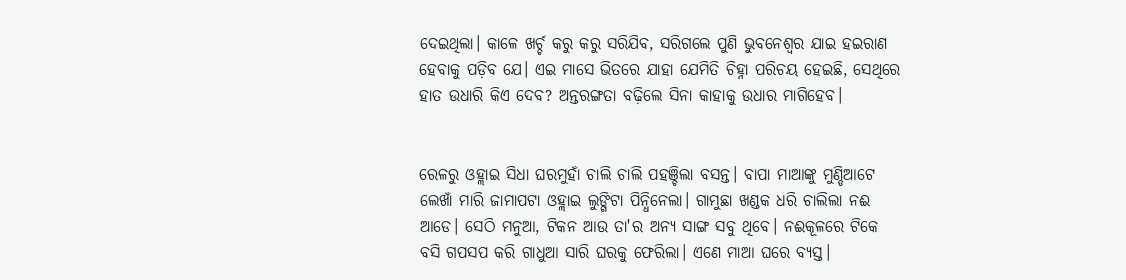ଦେଇଥିଲା। କାଳେ ଖର୍ଚ୍ଚ କରୁ କରୁ ସରିଯିବ, ସରିଗଲେ ପୁଣି ଭୁବନେଶ୍ୱର ଯାଇ ହଇରାଣ ହେବାକୁ ପଡ଼ିବ ଯେ। ଏଇ ମାସେ ଭିତରେ ଯାହା ଯେମିତି ଚିହ୍ନା ପରିଚୟ ହେଇଛି, ସେଥିରେ ହାତ ଉଧାରି କିଏ ଦେବ? ଅନ୍ତରଙ୍ଗତା ବଢ଼ିଲେ ସିନା କାହାକୁ ଉଧାର ମାଗିହେବ।


ରେଳରୁ ଓହ୍ଲାଇ ସିଧା ଘରମୁହାଁ ଚାଲି ଚାଲି ପହଞ୍ଚିଲା ବସନ୍ତ। ବାପା ମାଆଙ୍କୁ ମୁଣ୍ଡିଆଟେ ଲେଖାଁ ମାରି ଜାମାପଟା ଓହ୍ଲାଇ ଲୁଙ୍ଗିଟା ପିନ୍ଧିନେଲା। ଗାମୁଛା ଖଣ୍ଡକ ଧରି ଚାଲିଲା ନଈ ଆଡେ। ସେଠି ମନୁଆ, ଟିକନ ଆଉ ତା'ର ଅନ୍ୟ ସାଙ୍ଗ ସବୁ ଥିବେ। ନଈକୂଳରେ ଟିକେ ବସି ଗପସପ କରି ଗାଧୁଆ ସାରି ଘରକୁ ଫେରିଲା। ଏଣେ ମାଆ ଘରେ ବ୍ୟସ୍ତ।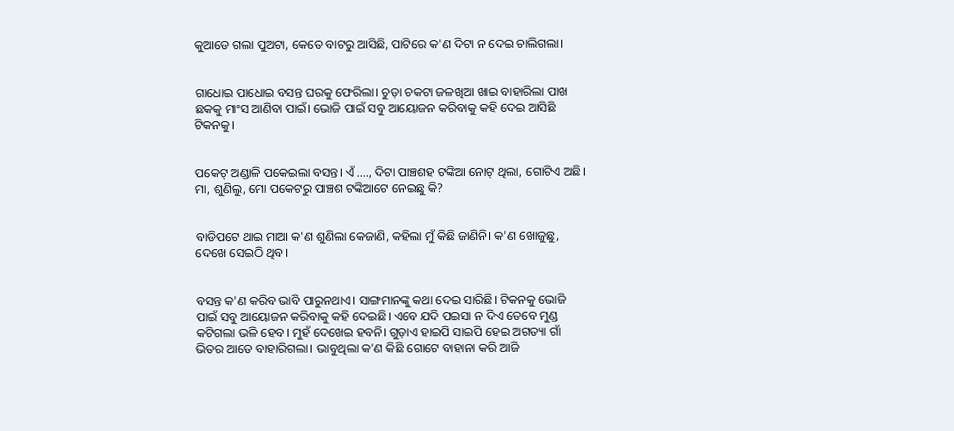କୁଆଡେ ଗଲା ପୁଅଟା, କେତେ ବାଟରୁ ଆସିଛି, ପାଟିରେ କ'ଣ ଦିଟା ନ ଦେଇ ଚାଲିଗଲା।


ଗାଧୋଇ ପାଧୋଇ ବସନ୍ତ ଘରକୁ ଫେରିଲା। ଚୁଡ଼ା ଚକଟା ଜଳଖିଆ ଖାଇ ବାହାରିଲା ପାଖ ଛକକୁ ମାଂସ ଆଣିବା ପାଇଁ। ଭୋଜି ପାଇଁ ସବୁ ଆୟୋଜନ କରିବାକୁ କହି ଦେଇ ଆସିଛି ଟିକନକୁ।


ପକେଟ୍ ଅଣ୍ଡାଳି ପକେଇଲା ବସନ୍ତ। ଏଁ ...., ଦିଟା ପାଞ୍ଚଶହ ଟଙ୍କିଆ ନୋଟ୍ ଥିଲା, ଗୋଟିଏ ଅଛି। ମା, ଶୁଣିଲୁ, ମୋ ପକେଟରୁ ପାଞ୍ଚଶ ଟଙ୍କିଆଟେ ନେଇଛୁ କି?


ବାଡିପଟେ ଥାଇ ମାଆ କ'ଣ ଶୁଣିଲା କେଜାଣି, କହିଲା ମୁଁ କିଛି ଜାଣିନି। କ'ଣ ଖୋଜୁଛୁ, ଦେଖେ ସେଇଠି ଥିବ।


ବସନ୍ତ କ'ଣ କରିବ ଭାବି ପାରୁନଥାଏ। ସାଙ୍ଗମାନଙ୍କୁ କଥା ଦେଇ ସାରିଛି। ଟିକନକୁ ଭୋଜି ପାଇଁ ସବୁ ଆୟୋଜନ କରିବାକୁ କହି ଦେଇଛି। ଏବେ ଯଦି ପଇସା ନ ଦିଏ ତେବେ ମୁଣ୍ଡ କଟିଗଲା ଭଳି ହେବ। ମୁହଁ ଦେଖେଇ ହବନି। ଗୁଡ଼ାଏ ହାଇପି ସାଇପି ହେଇ ଅଗତ୍ୟା ଗାଁ ଭିତର ଆଡେ ବାହାରିଗଲା। ଭାବୁଥିଲା କ'ଣ କିଛି ଗୋଟେ ବାହାନା କରି ଆଜି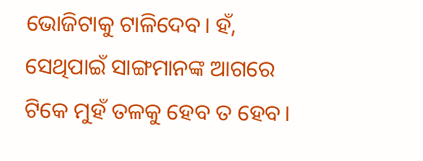ଭୋଜିଟାକୁ ଟାଳିଦେବ। ହଁ, ସେଥିପାଇଁ ସାଙ୍ଗମାନଙ୍କ ଆଗରେ ଟିକେ ମୁହଁ ତଳକୁ ହେବ ତ ହେବ।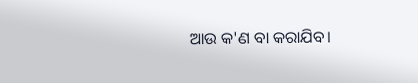ଆଉ କ'ଣ ବା କରାଯିବ।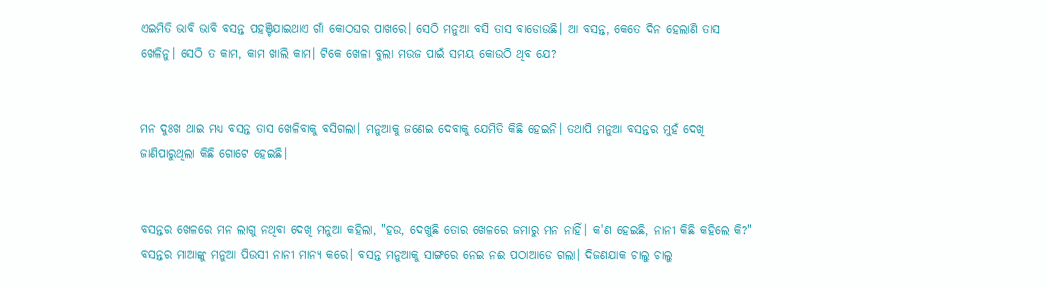ଏଇମିତି ଭାବି ଭାବି ବସନ୍ତ ପହଞ୍ଚିଯାଇଥାଏ ଗାଁ କୋଠଘର ପାଖରେ। ସେଠି ମନୁଆ ବସି ତାସ ବାଡୋଉଛି। ଆ ବସନ୍ତ, କେତେ ଦିନ ହେଲାଣି ତାସ ଖେଳିନୁ। ସେଠି ତ କାମ, କାମ ଖାଲି କାମ। ଟିକେ ଖେଳା ବୁଲା ମଉଜ ପାଇଁ ସମୟ କୋଉଠି ଥିବ ଯେ?


ମନ ଦୁଃଖ ଥାଇ ମଧ୍ୟ ବସନ୍ତ ତାସ ଖେଳିବାକୁ ବସିଗଲା। ମନୁଆକୁ ଜଣେଇ ଦେବାକୁ ଯେମିତି କିଛି ହେଇନି। ତଥାପି ମନୁଆ ବସନ୍ତର ମୁହଁ ଦେଖି ଜାଣିପାରୁଥିଲା କିଛି ଗୋଟେ ହେଇଛି।


ବସନ୍ତର ଖେଳରେ ମନ ଲାଗୁ ନଥିବା ଦେଖି ମନୁଆ କହିଲା, "ହଉ, ଦେଖୁଛି ତୋର ଖେଳରେ ଜମାରୁ ମନ ନାହିଁ। କ'ଣ ହେଇଛି, ନାନୀ କିଛି କହିଲେ କି?" ବସନ୍ତର ମାଆଙ୍କୁ ମନୁଆ ପିଉସୀ ନାନୀ ମାନ୍ୟ କରେ। ବସନ୍ତ ମନୁଆକୁ ସାଙ୍ଗରେ ନେଇ ନଈ ପଠାଆଡେ ଗଲା। ଦିଜଣଯାକ ଚାଲୁ ଚାଲୁ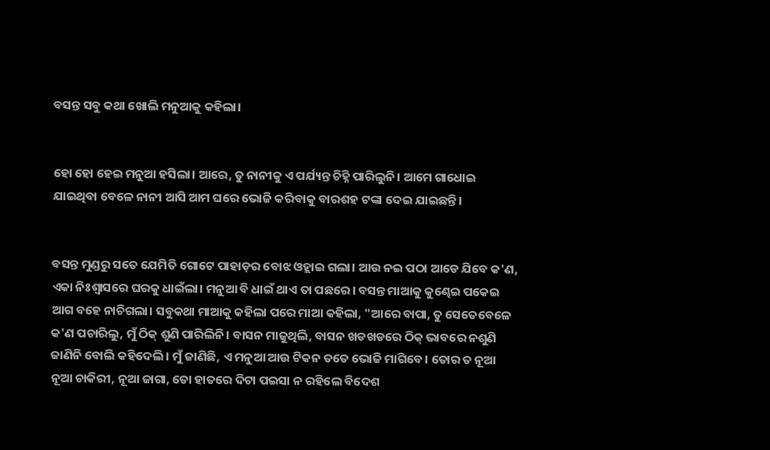ବସନ୍ତ ସବୁ କଥା ଖୋଲି ମନୁଆକୁ କହିଲା।


ହୋ ହୋ ହେଇ ମନୁଆ ହସିଲା। ଆରେ, ତୁ ନାନୀକୁ ଏ ପର୍ଯ୍ୟନ୍ତ ଚିହ୍ନି ପାରିଲୁନି। ଆମେ ଗାଧୋଇ ଯାଇଥିବା ବେଳେ ନାନୀ ଆସି ଆମ ଘରେ ଭୋଜି କରିବାକୁ ବାରଶହ ଟଙ୍କା ଦେଇ ଯାଇଛନ୍ତି।


ବସନ୍ତ ମୁଣ୍ଡରୁ ସତେ ଯେମିତି ଗୋଟେ ପାହାଡ଼ର ବୋଝ ଓହ୍ଲାଇ ଗଲା। ଆଉ ନଇ ପଠା ଆଡେ ଯିବେ କ'ଣ, ଏକା ନିଃଶ୍ୱାସରେ ଘରକୁ ଧାଇଁଲା। ମନୁଆ ବି ଧାଇଁ ଥାଏ ତା ପଛରେ। ବସନ୍ତ ମାଆକୁ କୁଣ୍ଢେଇ ପକେଇ ଆଗ ବହେ ନାଚିଗଲା। ସବୁକଥା ମାଆକୁ କହିଲା ପରେ ମାଆ କହିଲା, "ଆରେ ବାପା, ତୁ ସେତେବେଳେ କ'ଣ ପଚାରିଲୁ, ମୁଁ ଠିକ୍ ଶୁଣି ପାରିଲିନି। ବାସନ ମାଜୁଥିଲି, ବାସନ ଖଡଖଡରେ ଠିକ୍ ଭାବରେ ନଶୁଣି ଜାଣିନି ବୋଲି କହିଦେଲି। ମୁଁ ଜାଣିଛି, ଏ ମନୁଆ ଆଉ ଟିକନ ତତେ ଭୋଜି ମାଗିବେ। ତୋର ତ ନୂଆ ନୂଆ ଚାକିରୀ, ନୂଆ ଜାଗା, ତୋ ହାତରେ ଦିଟା ପଇସା ନ ରହିଲେ ବିଦେଶ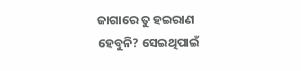ଜାଗାରେ ତୁ ହଇରାଣ ହେବୁନି? ସେଇଥିପାଇଁ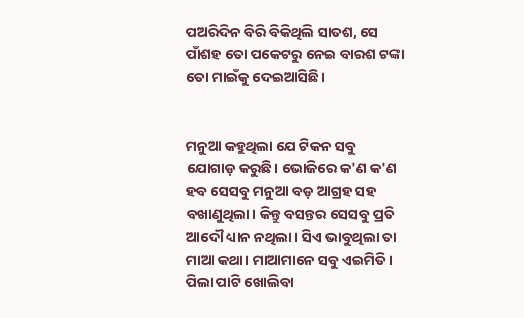ପଅରିଦିନ ବିରି ବିକିଥିଲି ସାତଶ, ସେ ପାଁଶହ ତୋ ପକେଟରୁ ନେଇ ବାରଶ ଟଙ୍କା ତୋ ମାଇଁକୁ ଦେଇଆସିଛି।


ମନୁଆ କହୁଥିଲା ଯେ ଟିକନ ସବୁ ଯୋଗାଡ଼ କରୁଛି। ଭୋଜିରେ କ'ଣ କ'ଣ ହବ ସେସବୁ ମନୁଆ ବଡ଼ ଆଗ୍ରହ ସହ ବଖାଣୁଥିଲା। କିନ୍ତୁ ବସନ୍ତର ସେସବୁ ପ୍ରତି ଆଦୌ ଧ୍ୟାନ ନଥିଲା। ସିଏ ଭାବୁଥିଲା ତା ମାଆ କଥା। ମାଆମାନେ ସବୁ ଏଇମିତି। ପିଲା ପାଟି ଖୋଲିବା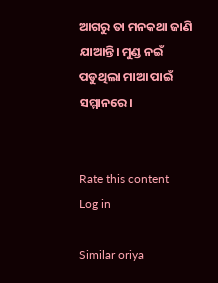ଆଗରୁ ତା ମନକଥା ଜାଣି ଯାଆନ୍ତି। ମୁଣ୍ଡ ନଇଁ ପଡୁଥିଲା ମାଆ ପାଇଁ ସମ୍ମାନରେ।


Rate this content
Log in

Similar oriya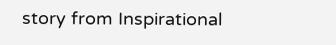story from Inspirational